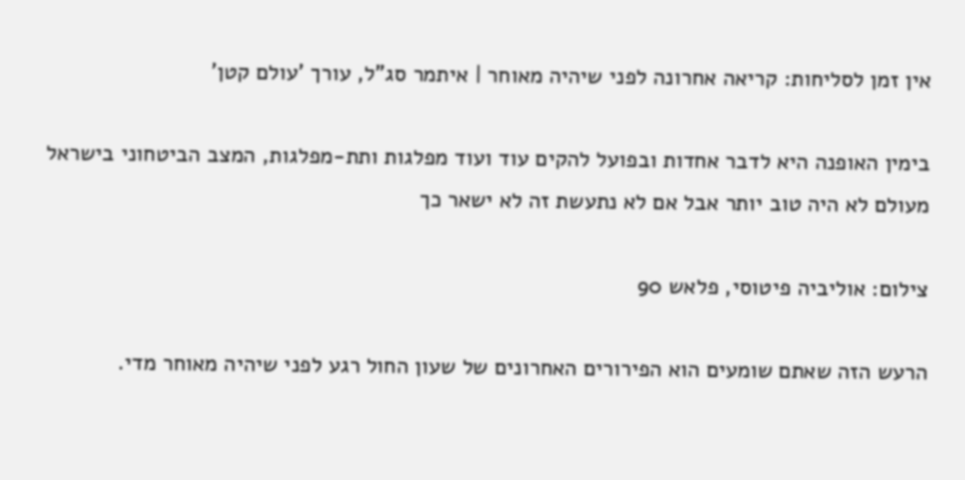אין זמן לסליחות: קריאה אחרונה לפני שיהיה מאוחר | איתמר סג"ל, עורך 'עולם קטן'

בימין האופנה היא לדבר אחדות ובפועל להקים עוד ועוד מפלגות ותת-מפלגות, המצב הביטחוני בישראל מעולם לא היה טוב יותר אבל אם לא נתעשת זה לא ישאר כך

צילום: אוליביה פיטוסי, פלאש 90

הרעש הזה שאתם שומעים הוא הפירורים האחרונים של שעון החול רגע לפני שיהיה מאוחר מדי.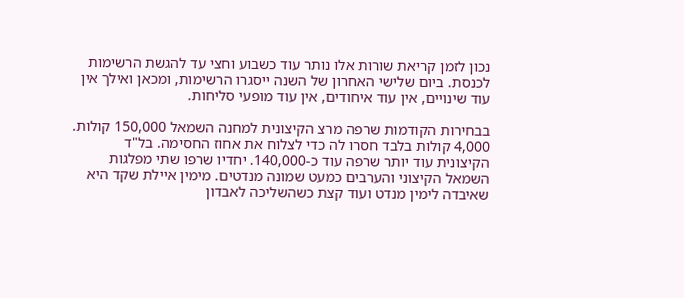נכון לזמן קריאת שורות אלו נותר עוד כשבוע וחצי עד להגשת הרשימות לכנסת. ביום שלישי האחרון של השנה ייסגרו הרשימות, ומכאן ואילך אין עוד שינויים, אין עוד איחודים, אין עוד מופעי סליחות.

בבחירות הקודמות שרפה מרצ הקיצונית למחנה השמאל 150,000 קולות. 4,000 קולות בלבד חסרו לה כדי לצלוח את אחוז החסימה. בל"ד הקיצונית עוד יותר שרפה עוד כ-140,000. יחדיו שרפו שתי מפלגות השמאל הקיצוני והערבים כמעט שמונה מנדטים. מימין איילת שקד היא שאיבדה לימין מנדט ועוד קצת כשהשליכה לאבדון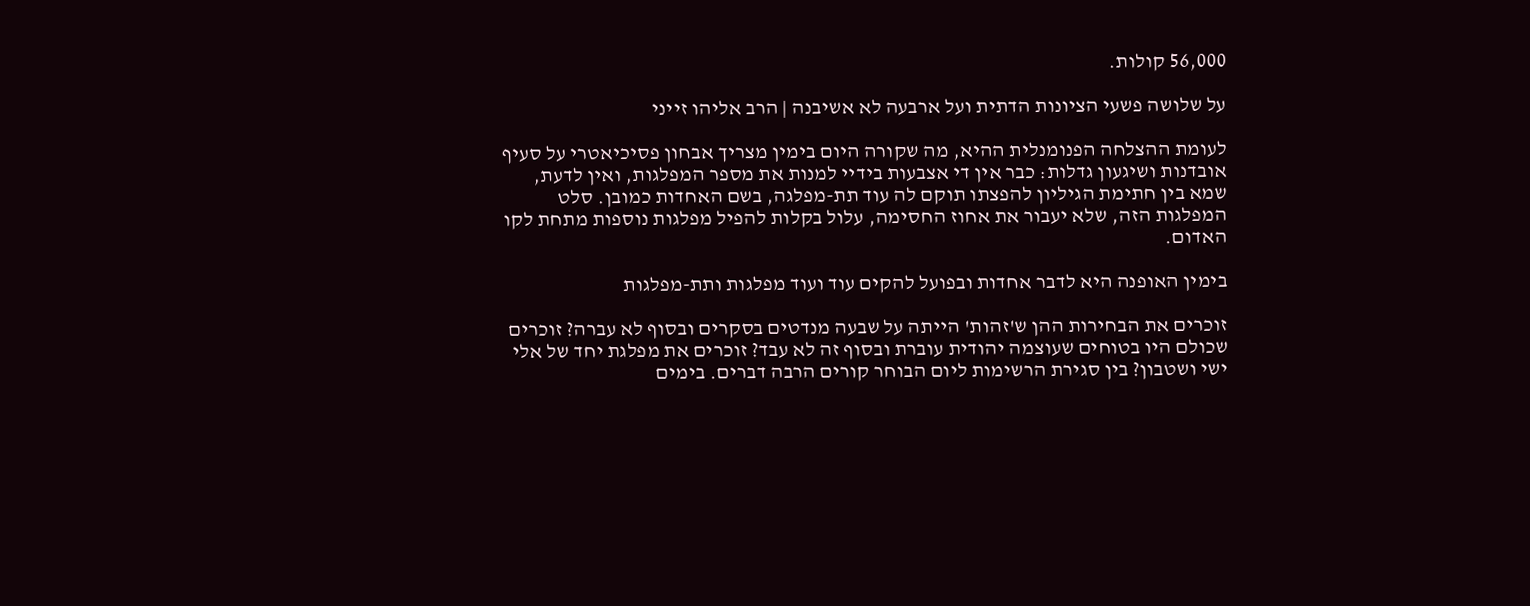56,000 קולות.

על שלושה פשעי הציונות הדתית ועל ארבעה לא אשיבנה | הרב אליהו זייני

לעומת ההצלחה הפנומנלית ההיא, מה שקורה היום בימין מצריך אבחון פסיכיאטרי על סעיף אובדנות ושיגעון גדלות: כבר אין די אצבעות בידיי למנות את מספר המפלגות, ואין לדעת, שמא בין חתימת הגיליון להפצתו תוקם לה עוד תת-מפלגה, בשם האחדות כמובן. סלט המפלגות הזה, שלא יעבור את אחוז החסימה, עלול בקלות להפיל מפלגות נוספות מתחת לקו האדום.

בימין האופנה היא לדבר אחדות ובפועל להקים עוד ועוד מפלגות ותת-מפלגות

זוכרים את הבחירות ההן ש'זהות' הייתה על שבעה מנדטים בסקרים ובסוף לא עברה? זוכרים שכולם היו בטוחים שעוצמה יהודית עוברת ובסוף זה לא עבד? זוכרים את מפלגת יחד של אלי ישי ושטבון? בין סגירת הרשימות ליום הבוחר קורים הרבה דברים. בימים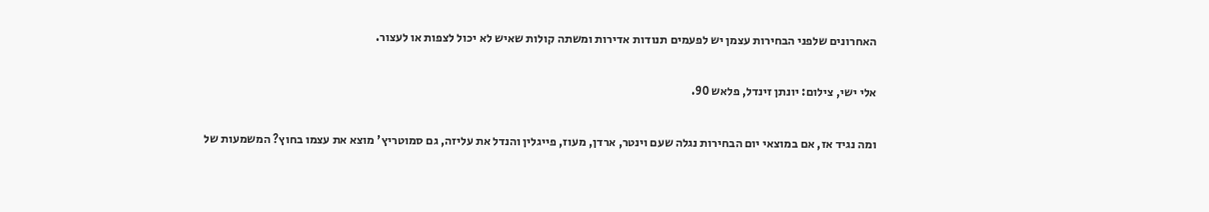האחרונים שלפני הבחירות עצמן יש לפעמים תנודות אדירות ומשתה קולות שאיש לא יכול לצפות או לעצור.

אלי ישי, צילום: יונתן זינדל, פלאש 90.

ומה נגיד אז, אם במוצאי יום הבחירות נגלה שעם וינטר, ארדן, מעוז, פייגלין והנדל את עליזה, גם סמוטריץ' מוצא את עצמו בחוץ? המשמעות של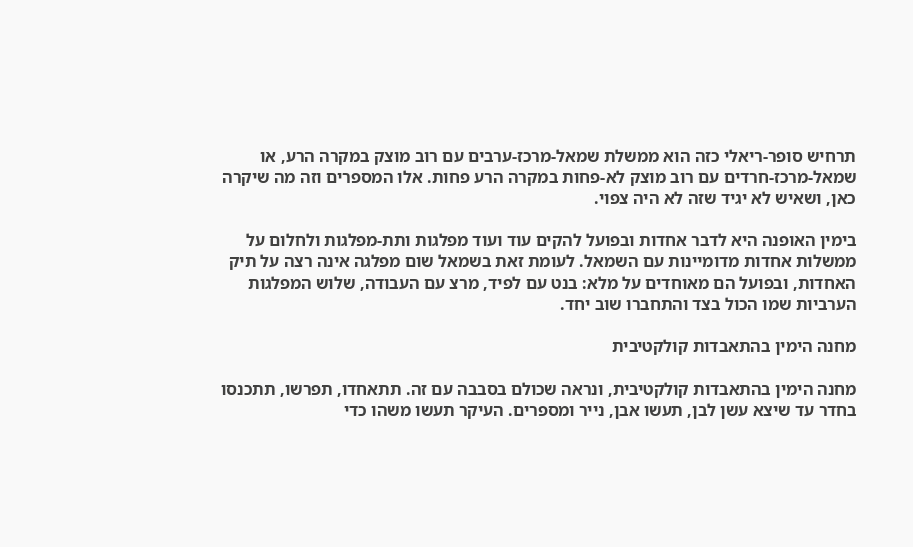תרחיש סופר-ריאלי כזה הוא ממשלת שמאל-מרכז-ערבים עם רוב מוצק במקרה הרע, או שמאל-מרכז-חרדים עם רוב מוצק לא-פחות במקרה הרע פחות. אלו המספרים וזה מה שיקרה כאן, ושאיש לא יגיד שזה לא היה צפוי.

בימין האופנה היא לדבר אחדות ובפועל להקים עוד ועוד מפלגות ותת-מפלגות ולחלום על ממשלות אחדות מדומיינות עם השמאל. לעומת זאת בשמאל שום מפלגה אינה רצה על תיק האחדות, ובפועל הם מאוחדים על מלא: בנט עם לפיד, מרצ עם העבודה, שלוש המפלגות הערביות שמו הכול בצד והתחברו שוב יחד.

מחנה הימין בהתאבדות קולקטיבית

מחנה הימין בהתאבדות קולקטיבית, ונראה שכולם בסבבה עם זה. תתאחדו, תפרשו, תתכנסו בחדר עד שיצא עשן לבן, תעשו אבן, נייר ומספרים. העיקר תעשו משהו כדי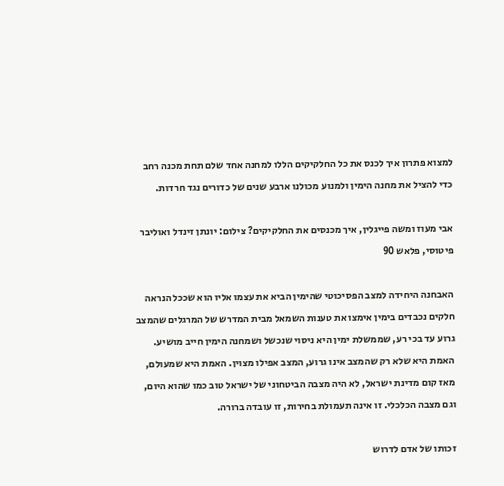למצוא פתרון איך לכנס את כל החלקיקים הללו למחנה אחד שלם תחת מכנה רחב כדי להציל את מחנה הימין ולמנוע מכולנו ארבע שנים של כדורים נגד חרדות.

אבי מעוז ומשה פייגלין, איך מכנסים את החלקיקים? צילום: יונתן זינדל ואוליבר פיטוסי, פלאש 90

האבחנה היחידה למצב הפסיכוטי שהימין הביא את עצמו אליו הוא שככל הנראה חלקים נכבדים בימין אימצו את טענות השמאל מבית המדרש של המרגלים שהמצב גרוע עד בכי רע, שממשלת ימין היא ניסוי שנכשל ושמחנה הימין חייב מושיע. האמת היא שלא רק שהמצב אינו גרוע, המצב אפילו מצוין. האמת היא שמעולם, מאז קום מדינת ישראל, לא היה מצבה הביטחוני של ישראל טוב כמו שהוא היום, וגם מצבה הכלכלי. זו אינה תעמולת בחירות, זו עובדה ברורה.

זכותו של אדם לדרוש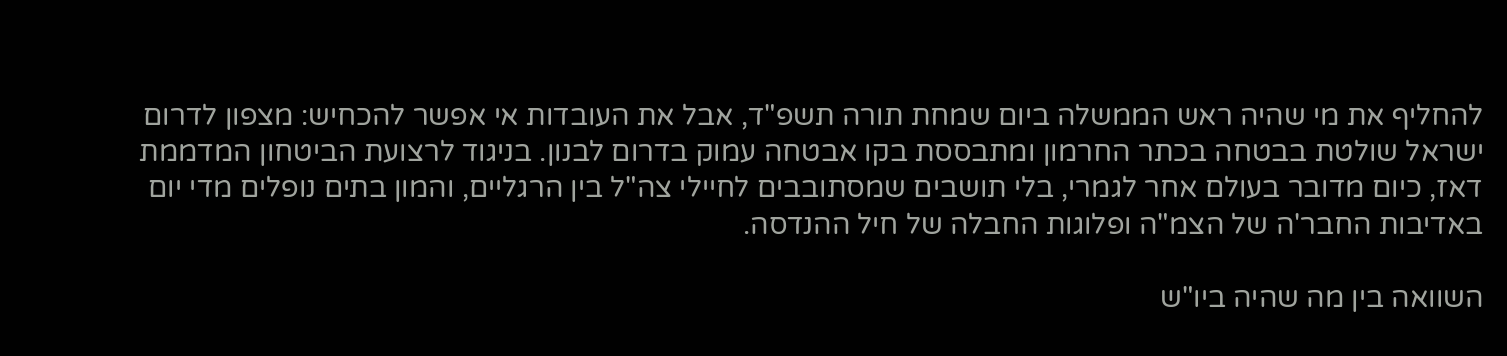להחליף את מי שהיה ראש הממשלה ביום שמחת תורה תשפ"ד, אבל את העובדות אי אפשר להכחיש: מצפון לדרום ישראל שולטת בבטחה בכתר החרמון ומתבססת בקו אבטחה עמוק בדרום לבנון. בניגוד לרצועת הביטחון המדממת דאז, כיום מדובר בעולם אחר לגמרי, בלי תושבים שמסתובבים לחיילי צה"ל בין הרגליים, והמון בתים נופלים מדי יום באדיבות החבר'ה של הצמ"ה ופלוגות החבלה של חיל ההנדסה.

השוואה בין מה שהיה ביו"ש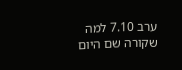ערב 7.10 למה שקורה שם היום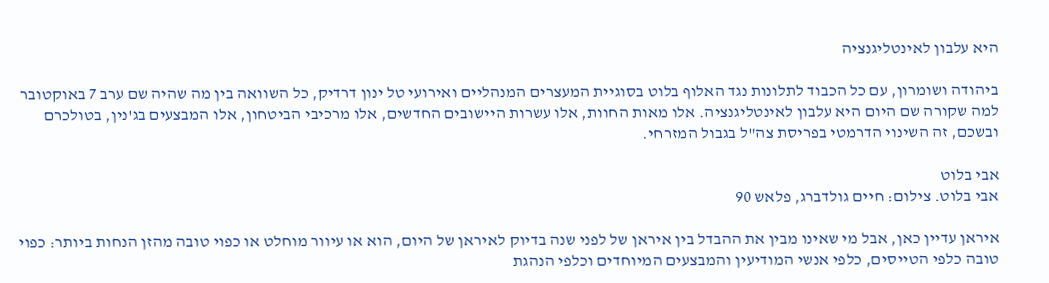היא עלבון לאינטליגנציה

ביהודה ושומרון, עם כל הכבוד לתלונות נגד האלוף בלוט בסוגיית המעצרים המנהליים ואירועי טל ינון דרדיק, כל השוואה בין מה שהיה שם ערב 7 באוקטובר למה שקורה שם היום היא עלבון לאינטליגנציה. אלו מאות החוות, אלו עשרות היישובים החדשים, אלו מרכיבי הביטחון, אלו המבצעים בג'נין, בטולכרם ובשכם, זה השינוי הדרמטי בפריסת צה"ל בגבול המזרחי.

אבי בלוט
אבי בלוט. צילום: חיים גולדברג, פלאש 90

איראן עדיין כאן, אבל מי שאינו מבין את ההבדל בין איראן של לפני שנה בדיוק לאיראן של היום, הוא או עיוור מוחלט או כפוי טובה מהזן הנחות ביותר: כפוי טובה כלפי הטייסים, כלפי אנשי המודיעין והמבצעים המיוחדים וכלפי הנהגת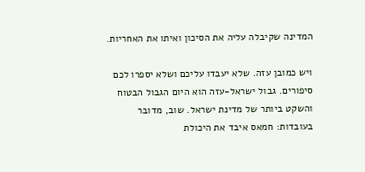המדינה שקיבלה עליה את הסיכון ואיתו את האחריות.

ויש כמובן עזה. שלא יעבדו עליכם ושלא יספרו לכם סיפורים. גבול ישראל-עזה הוא היום הגבול הבטוח והשקט ביותר של מדינת ישראל. שוב, מדובר בעובדות: חמאס איבד את היכולת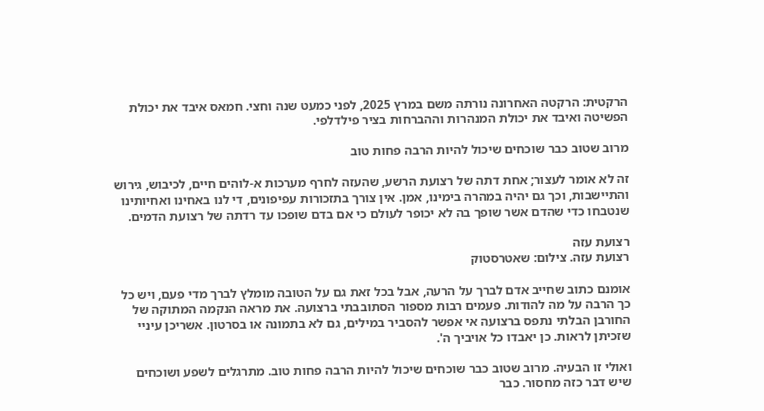הרקטית: הרקטה האחרונה נורתה משם במרץ 2025, לפני כמעט שנה וחצי. חמאס איבד את יכולת הפשיטה ואיבד את יכולת המנהרות וההברחות בציר פילדלפי.

מרוב שטוב כבר שוכחים שיכול להיות הרבה פחות טוב

זה לא אומר לעצור; אחת דתה של רצועת הרשע, שהעזה לחרף מערכות א-לוהים חיים, לכיבוש, גירוש והתיישבות, וכך גם יהיה במהרה בימינו, אמן. אין צורך בתזכורות עפיפונים, די לנו באחינו ואחיותינו שנטבחו כדי שהדם אשר שופך בה לא יכופר לעולם כי אם בדם שופכו עד רדתה של רצועת הדמים.

רצועת עזה
רצועת עזה. צילום: שאטרסטוק

אומנם כתוב שחייב אדם לברך על הרעה, אבל בכל זאת גם על הטובה מומלץ לברך מדי פעם, ויש כל כך הרבה על מה להודות. פעמים רבות מספור הסתובבתי ברצועה. את מראה הנקמה המתוקה של החורבן הבלתי נתפס ברצועה אי אפשר להסביר במילים, גם לא בתמונה או בסרטון. אשריכן עיניי שזכיתן לראות. כן יאבדו כל אויביך ה'.

ואולי זו הבעיה. מרוב שטוב כבר שוכחים שיכול להיות הרבה פחות טוב. מתרגלים לשפע ושוכחים שיש דבר כזה מחסור. כבר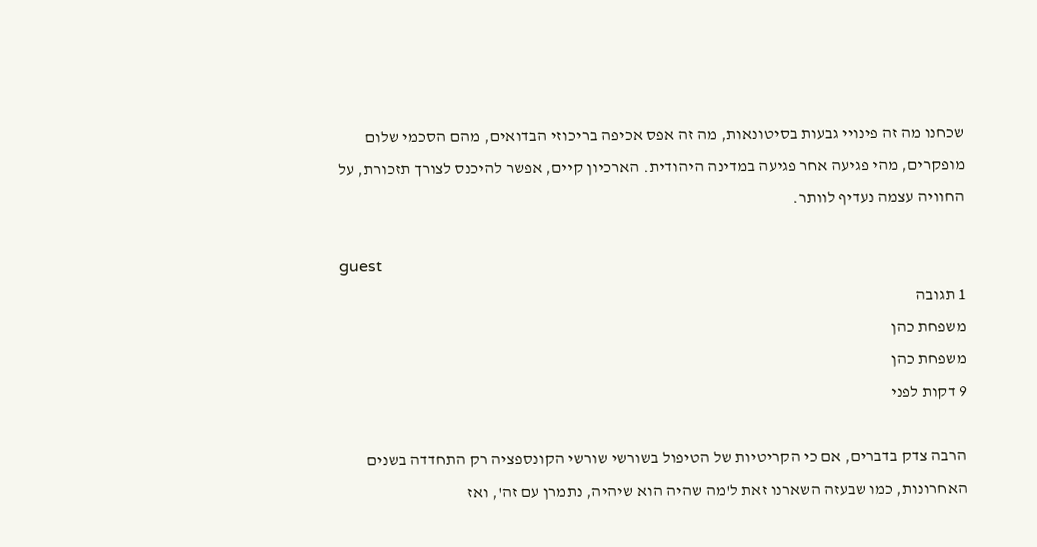שכחנו מה זה פינויי גבעות בסיטונאות, מה זה אפס אכיפה בריכוזי הבדואים, מהם הסכמי שלום מופקרים, מהי פגיעה אחר פגיעה במדינה היהודית. הארכיון קיים, אפשר להיכנס לצורך תזכורת, על החוויה עצמה נעדיף לוותר.

guest
1 תגובה
משפחת כהן
משפחת כהן
9 דקות לפני

הרבה צדק בדברים, אם כי הקריטיות של הטיפול בשורשי שורשי הקונספציה רק התחדדה בשנים האחרונות, כמו שבעזה השארנו זאת ל'מה שהיה הוא שיהיה, נתמרן עם זה', ואז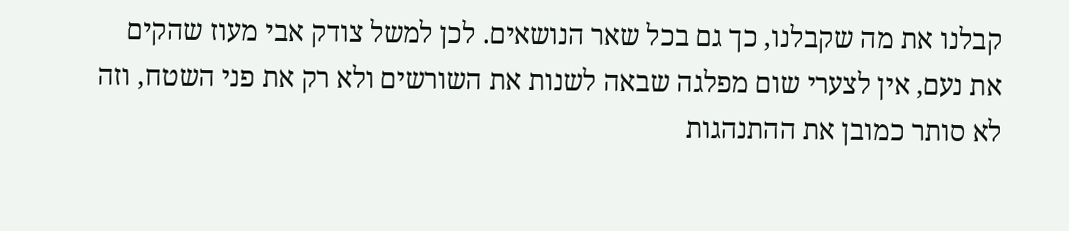קבלנו את מה שקבלנו, כך גם בכל שאר הנושאים. לכן למשל צודק אבי מעוז שהקים את נעם, אין לצערי שום מפלגה שבאה לשנות את השורשים ולא רק את פני השטח, וזה לא סותר כמובן את ההתנהגות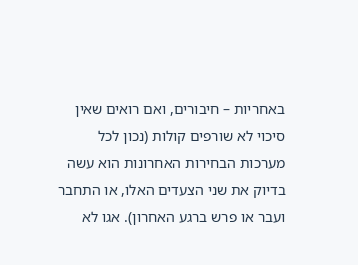באחריות – חיבורים, ואם רואים שאין סיכוי לא שורפים קולות (נכון לכל מערכות הבחירות האחרונות הוא עשה בדיוק את שני הצעדים האלו, או התחבר ועבר או פרש ברגע האחרון). אגו לא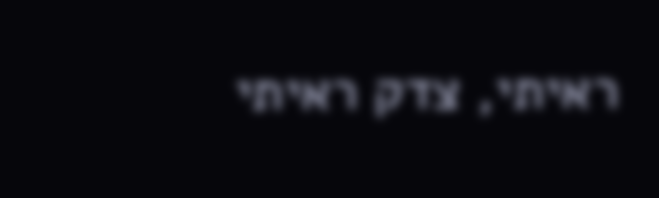ראיתי, צדק ראיתי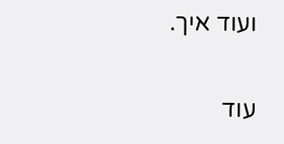ועוד איך.

עוד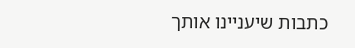כתבות שיעניינו אותך